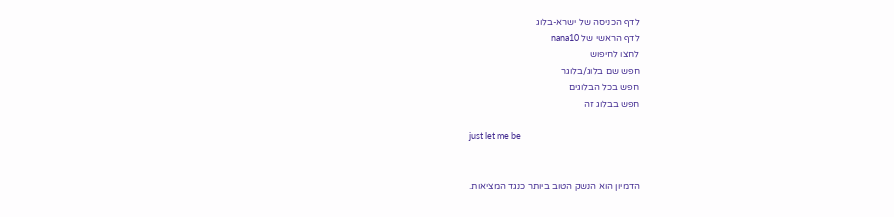לדף הכניסה של ישרא-בלוג
לדף הראשי של nana10
לחצו לחיפוש
חפש שם בלוג/בלוגר
חפש בכל הבלוגים
חפש בבלוג זה

just let me be


הדמיון הוא הנשק הטוב ביותר כנגד המציאות.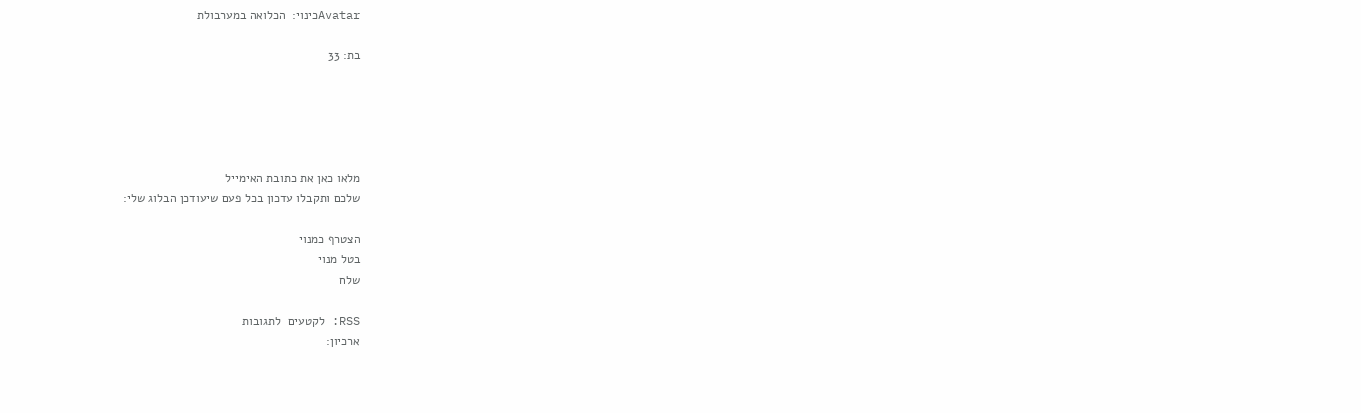Avatarכינוי:  הכלואה במערבולת

בת: 33





מלאו כאן את כתובת האימייל
שלכם ותקבלו עדכון בכל פעם שיעודכן הבלוג שלי:

הצטרף כמנוי
בטל מנוי
שלח

RSS: לקטעים  לתגובות
ארכיון: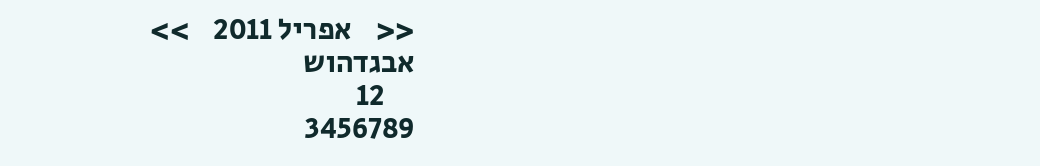<<    אפריל 2011    >>
אבגדהוש
     12
3456789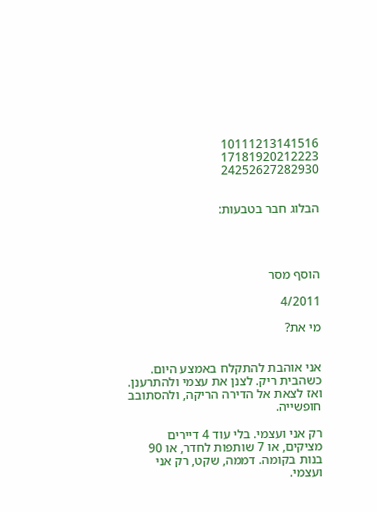10111213141516
17181920212223
24252627282930


הבלוג חבר בטבעות:




הוסף מסר

4/2011

מי את?


אני אוהבת להתקלח באמצע היום. כשהבית ריק. לצנן את עצמי ולהתרענן. ואז לצאת אל הדירה הריקה, ולהסתובב חופשייה.

רק אני ועצמי. בלי עוד 4 דיירים מציקים, או 7 שותפות לחדר, או 90 בנות בקומה. דממה, שקט, רק אני ועצמי.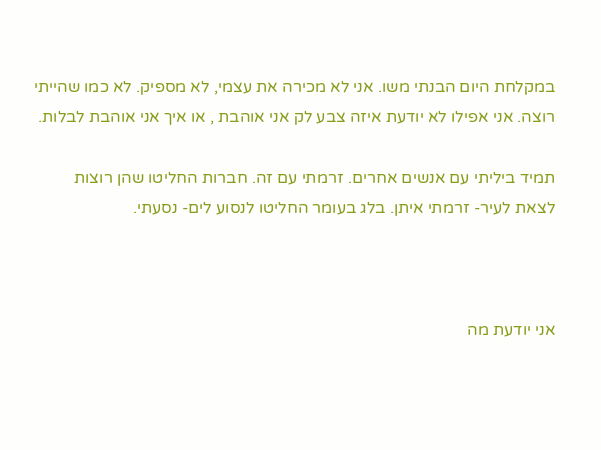במקלחת היום הבנתי משו. אני לא מכירה את עצמי, לא מספיק. לא כמו שהייתי רוצה. אני אפילו לא יודעת איזה צבע לק אני אוהבת , או איך אני אוהבת לבלות.

תמיד ביליתי עם אנשים אחרים. זרמתי עם זה. חברות החליטו שהן רוצות לצאת לעיר- זרמתי איתן. בלג בעומר החליטו לנסוע לים- נסעתי.



אני יודעת מה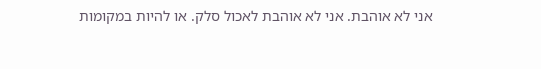אני לא אוהבת. אני לא אוהבת לאכול סלק. או להיות במקומות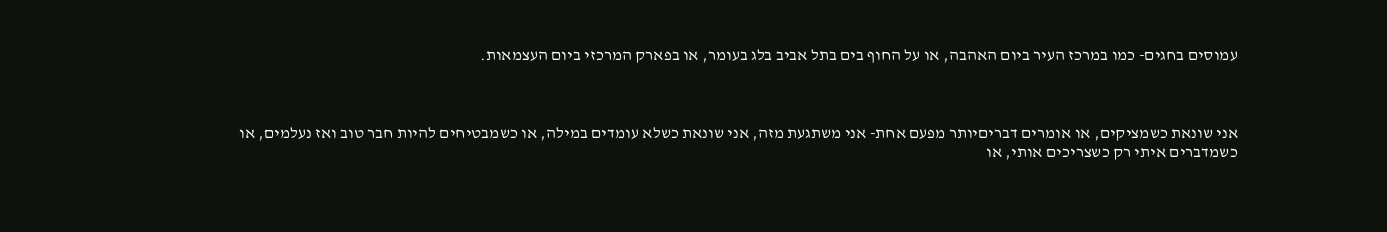עמוסים בחגים- כמו במרכז העיר ביום האהבה, או על החוף בים בתל אביב בלג בעומר, או בפארק המרכזי ביום העצמאות.



אני שונאת כשמציקים, או אומרים דבריםיותר מפעם אחת- אני משתגעת מזה, אני שונאת כשלא עומדים במילה, או כשמבטיחים להיות חבר טוב ואז נעלמים, או כשמדברים איתי רק כשצריכים אותי, או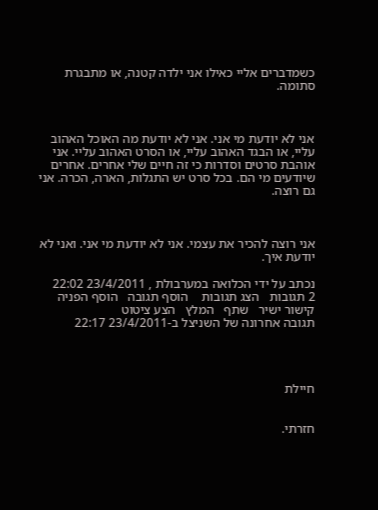כשמדברים אליי כאילו אני ילדה קטנה, או מתבגרת סתומה.



אני לא יודעת מי אני. אני לא יודעת מה האוכל האהוב עליי, או הבגד האהוב עליי, או הסרט האהוב עליי. אני אוהבת סרטים וסדרות כי זה חיים שלי אחרים. אחרים שיודעים מי הם. בכל סרט יש התגלות, הארה, הכרה. אני גם רוצה.



אני רוצה להכיר את עצמי. אני לא יודעת מי אני. ואני לא יודעת איך.

נכתב על ידי הכלואה במערבולת , 23/4/2011 22:02
2 תגובות   הצג תגובות    הוסף תגובה   הוסף הפניה   קישור ישיר   שתף   המלץ   הצע ציטוט
תגובה אחרונה של השניצל ב-23/4/2011 22:17




חיילת


חזרתי.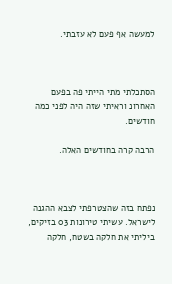למעשה אף פעם לא עזבתי.



הסתכלתי מתי הייתי פה בפעם האחרונ וראיתי שזה היה לפני כמה חודשים.

הרבה קרה בחודשים האלה.



נפתח בזה שהצטרפתי לצבא ההגנה לישראל. עשיתי טירונות 03 בזיקים, ביליתי את חלקה בשטח, חלקה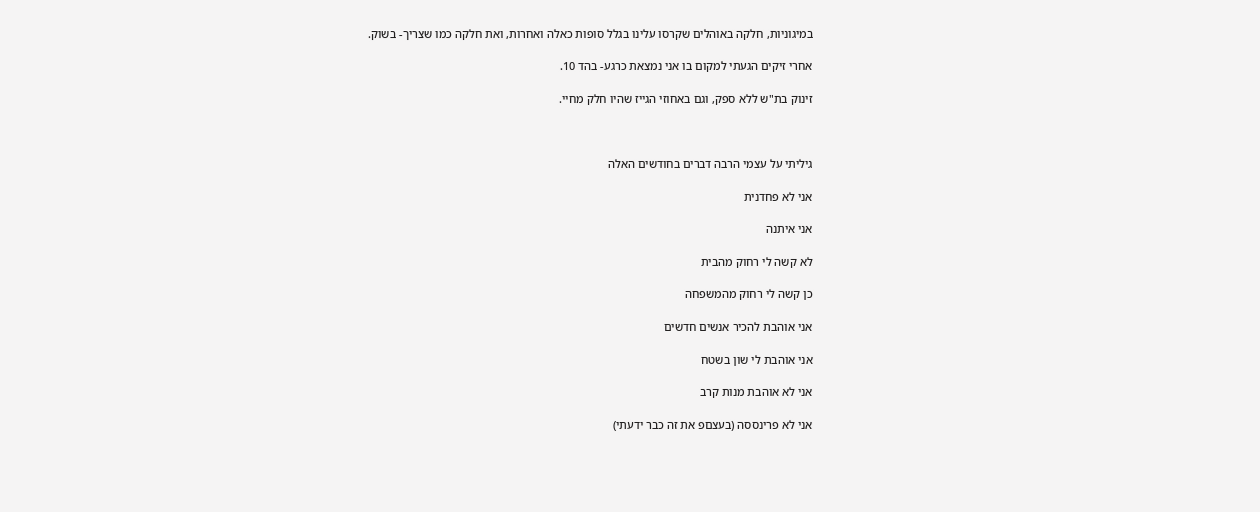במיגוניות, חלקה באוהלים שקרסו עלינו בגלל סופות כאלה ואחרות, ואת חלקה כמו שצריך- בשוק.

אחרי זיקים הגעתי למקום בו אני נמצאת כרגע- בהד 10.

זינוק בת"ש ללא ספק, וגם באחוזי הגייז שהיו חלק מחיי.



גיליתי על עצמי הרבה דברים בחודשים האלה

אני לא פחדנית

אני איתנה

לא קשה לי רחוק מהבית

כן קשה לי רחוק מהמשפחה

אני אוהבת להכיר אנשים חדשים

אני אוהבת לי שון בשטח

אני לא אוהבת מנות קרב

אני לא פרינססה (בעצםפ את זה כבר ידעתי)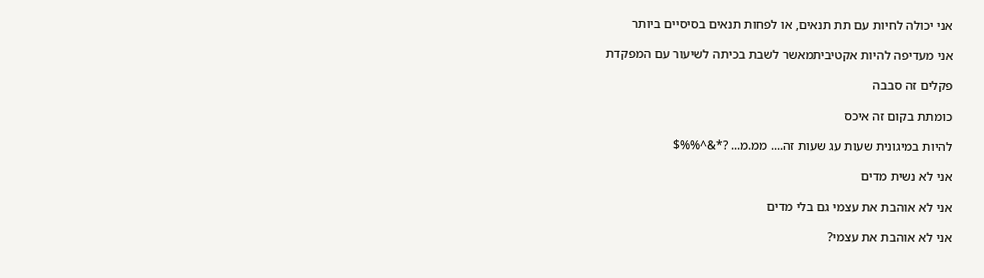אני יכולה לחיות עם תת תנאים, או לפחות תנאים בסיסיים ביותר

אני מעדיפה להיות אקטיביתמאשר לשבת בכיתה לשיעור עם המפקדת

פקלים זה סבבה

כומתת בקום זה איכס

להיות במיגונית שעות עג שעות זה.... ממ.מ... ?*&^%%$

אני לא נשית מדים

אני לא אוהבת את עצמי גם בלי מדים

אני לא אוהבת את עצמי?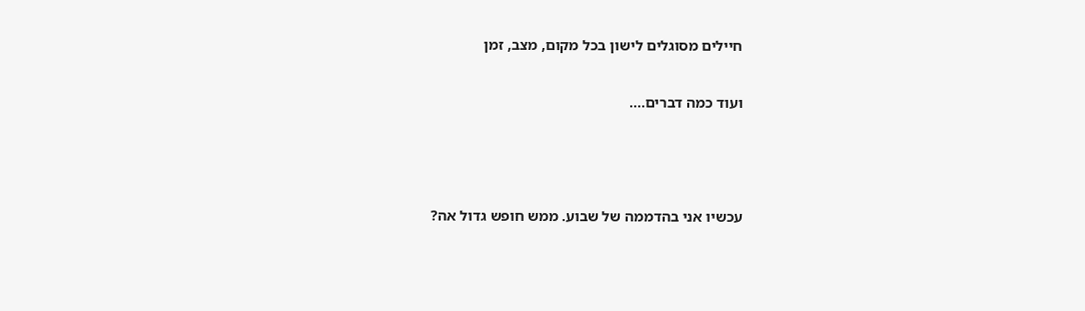חיילים מסוגלים לישון בכל מקום, מצב, זמן

ועוד כמה דברים....



עכשיו אני בהדממה של שבוע. ממש חופש גדול אה?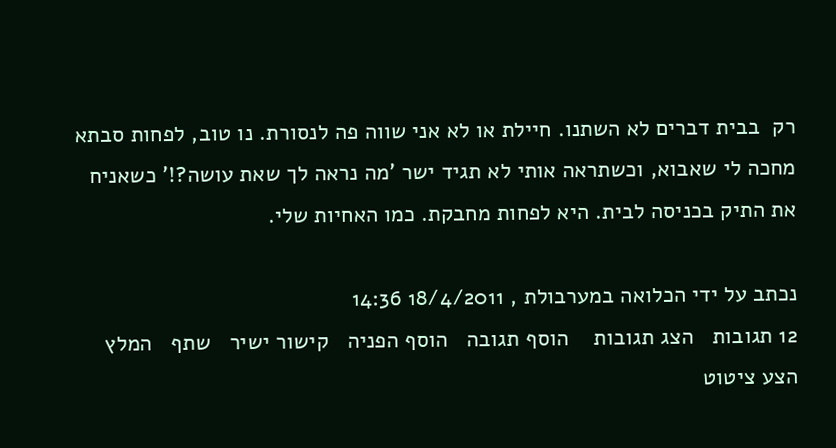רק  בבית דברים לא השתנו. חיילת או לא אני שווה פה לנסורת. נו טוב, לפחות סבתא מחכה לי שאבוא, וכשתראה אותי לא תגיד ישר 'מה נראה לך שאת עושה?!' כשאניח את התיק בכניסה לבית. היא לפחות מחבקת. כמו האחיות שלי.

נכתב על ידי הכלואה במערבולת , 18/4/2011 14:36
12 תגובות   הצג תגובות    הוסף תגובה   הוסף הפניה   קישור ישיר   שתף   המלץ   הצע ציטוט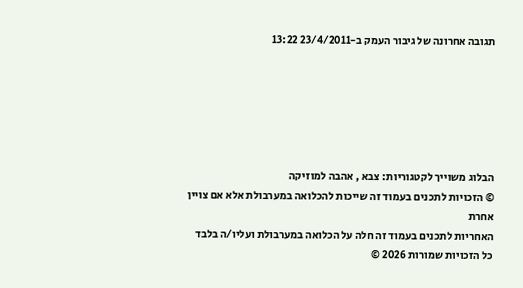תגובה אחרונה של גיבור העמק ב-23/4/2011 13:22






הבלוג משוייך לקטגוריות: צבא , אהבה למוזיקה
© הזכויות לתכנים בעמוד זה שייכות להכלואה במערבולת אלא אם צויין אחרת
האחריות לתכנים בעמוד זה חלה על הכלואה במערבולת ועליו/ה בלבד
כל הזכויות שמורות 2026 ©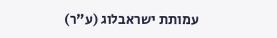עמותת ישראבלוג (ע"ר)